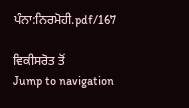ਪੰਨਾ:ਨਿਰਮੋਹੀ.pdf/167

ਵਿਕੀਸਰੋਤ ਤੋਂ
Jump to navigation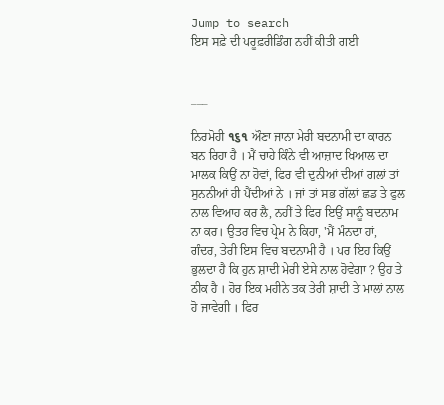Jump to search
ਇਸ ਸਫ਼ੇ ਦੀ ਪਰੂਫ਼ਰੀਡਿੰਗ ਨਹੀਂ ਕੀਤੀ ਗਈ


___

ਨਿਰਮੋਹੀ ૧૬૧ ਔਣਾ ਜਾਨਾ ਮੇਰੀ ਬਦਨਾਮੀ ਦਾ ਕਾਰਨ ਬਨ ਰਿਹਾ ਹੈ । ਮੈਂ ਚਾਹੇ ਕਿੰਨੇ ਵੀ ਆਜ਼ਾਦ ਖਿਆਲ ਦਾ ਮਾਲਕ ਕਿਉਂ ਨਾ ਹੋਵਾਂ, ਫਿਰ ਵੀ ਦੁਨੀਆਂ ਦੀਆਂ ਗਲਾਂ ਤਾਂ ਸੁਨਨੀਆਂ ਹੀ ਪੈਂਦੀਆਂ ਨੇ । ਜਾਂ ਤਾਂ ਸਭ ਗੱਲਾਂ ਛਡ ਤੇ ਫੁਲ ਨਾਲ ਵਿਆਹ ਕਰ ਲੈ, ਨਹੀਂ ਤੇ ਫਿਰ ਇਉਂ ਸਾਨੂੰ ਬਦਨਾਮ ਨਾ ਕਰ। ਉਤਰ ਵਿਚ ਪ੍ਰੇਮ ਨੇ ਕਿਹਾ, 'ਮੈਂ ਮੰਨਦਾ ਹਾਂ, ਗੰਦਰ, ਤੇਰੀ ਇਸ ਵਿਚ ਬਦਨਾਮੀ ਹੈ । ਪਰ ਇਹ ਕਿਉਂ ਭੁਲਦਾ ਹੈ ਕਿ ਹੁਨ ਸ਼ਾਦੀ ਮੇਰੀ ਏਸੇ ਨਾਲ ਹੋਵੇਗਾ ? ਉਹ ਤੇ ਠੀਕ ਹੈ । ਹੋਰ ਇਕ ਮਹੀਨੇ ਤਕ ਤੇਰੀ ਸ਼ਾਦੀ ਤੇ ਮਾਲਾਂ ਨਾਲ ਹੋ ਜਾਵੇਗੀ । ਫਿਰ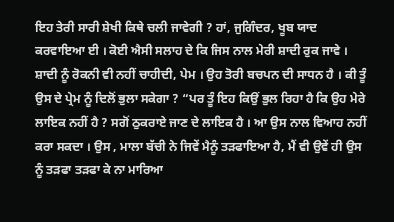ਇਹ ਤੇਰੀ ਸਾਰੀ ਸ਼ੇਖੀ ਕਿਥੇ ਚਲੀ ਜਾਵੇਗੀ ? ਹਾਂ, ਜੁਗਿੰਦਰ, ਖੂਬ ਯਾਦ ਕਰਵਾਇਆ ਈ । ਕੋਈ ਐਸੀ ਸਲਾਹ ਦੇ ਕਿ ਜਿਸ ਨਾਲ ਮੇਰੀ ਸ਼ਾਦੀ ਰੁਕ ਜਾਵੇ । ਸ਼ਾਦੀ ਨੂੰ ਰੋਕਨੀ ਵੀ ਨਹੀਂ ਚਾਹੀਦੀ, ਪੇਮ । ਉਹ ਤੋਰੀ ਬਚਪਨ ਦੀ ਸਾਧਨ ਹੈ । ਕੀ ਤੂੰ ਉਸ ਦੇ ਪ੍ਰੇਮ ਨੂੰ ਦਿਲੋਂ ਭੁਲਾ ਸਕੇਗਾ ? “ਪਰ ਤੂੰ ਇਹ ਕਿਉਂ ਭੁਲ ਰਿਹਾ ਹੈ ਕਿ ਉਹ ਮੇਰੇ ਲਾਇਕ ਨਹੀਂ ਹੈ ? ਸਗੋਂ ਠੁਕਰਾਏ ਜਾਣ ਦੇ ਲਾਇਕ ਹੈ । ਆ ਉਸ ਨਾਲ ਵਿਆਹ ਨਹੀਂ ਕਰਾ ਸਕਦਾ । ਉਸ , ਮਾਲਾ ਬੱਚੀ ਨੇ ਜਿਵੇਂ ਮੈਨੂੰ ਤੜਫਾਇਆ ਹੈ, ਮੈਂ ਵੀ ਉਵੇਂ ਹੀ ਉਸ ਨੂੰ ਤੜਫਾ ਤੜਫਾ ਕੇ ਨਾ ਮਾਰਿਆ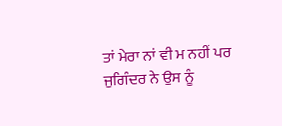ਤਾਂ ਮੇਰਾ ਨਾਂ ਵੀ ਮ ਨਹੀਂ ਪਰ ਜੁਗਿੰਦਰ ਨੇ ਉਸ ਨੂੰ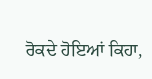ਰੋਕਦੇ ਹੋਇਆਂ ਕਿਹਾ,